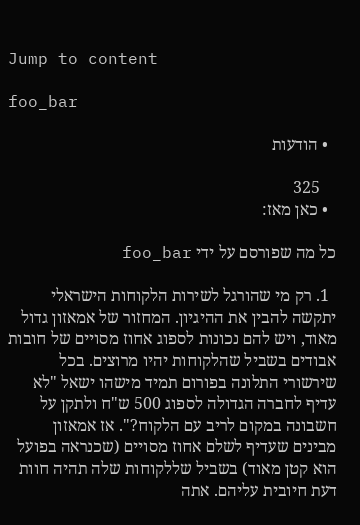Jump to content

foo_bar

  • הודעות

    325
  • כאן מאז:

כל מה שפורסם על ידי foo_bar

  1. רק מי שהורגל לשירות הלקוחות הישראלי יתקשה להבין את ההיגיון. המחזור של אמאזון גדול מאוד, ויש להם נכונות לספוג אחוז מסויים של חובות אבודים בשביל שהלקוחות יהיו מרוצים. בכל שירשורי התלונה בפורום תמיד מישהו ישאל "לא עדיף לחברה הגדולה לספוג 500 ש"ח ולתקן על חשבונה במקום לריב עם הלקוח?". אז אמאזון מבינים שעדיף לשלם אחוז מסויים (שכנראה בפועל הוא קטן מאוד) בשביל שללקוחות שלה תהיה חוות דעת חיובית עליהם. אתה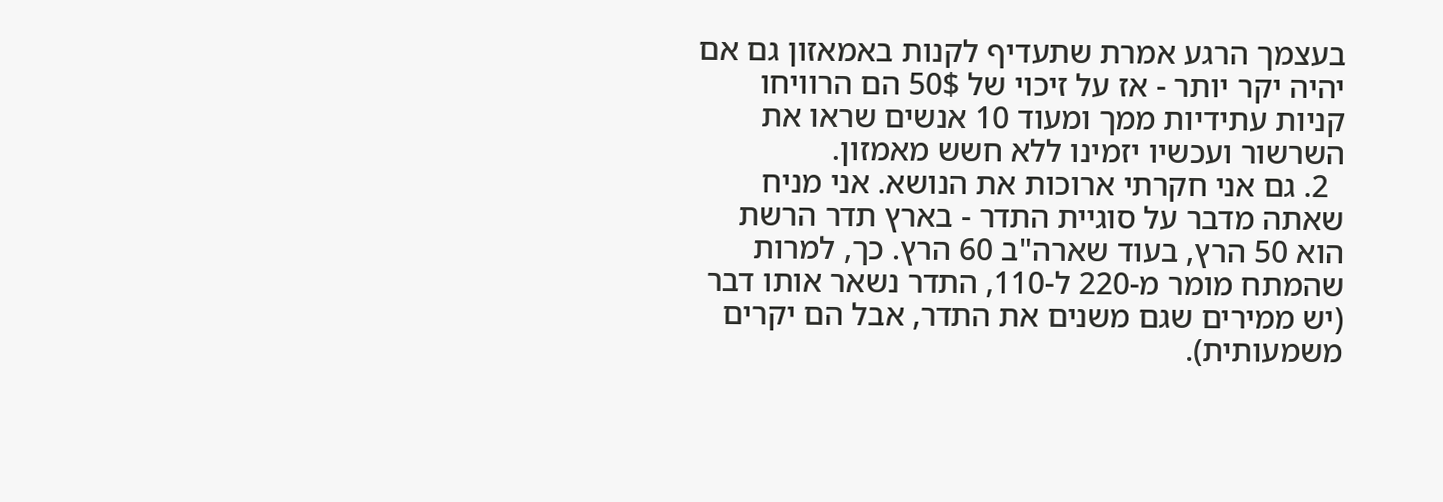בעצמך הרגע אמרת שתעדיף לקנות באמאזון גם אם יהיה יקר יותר - אז על זיכוי של 50$ הם הרוויחו קניות עתידיות ממך ומעוד 10 אנשים שראו את השרשור ועכשיו יזמינו ללא חשש מאמזון.
  2. גם אני חקרתי ארוכות את הנושא. אני מניח שאתה מדבר על סוגיית התדר - בארץ תדר הרשת הוא 50 הרץ, בעוד שארה"ב 60 הרץ. כך, למרות שהמתח מומר מ-220 ל-110, התדר נשאר אותו דבר (יש ממירים שגם משנים את התדר, אבל הם יקרים משמעותית).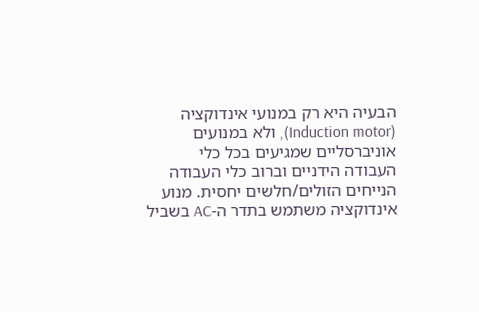הבעיה היא רק במנועי אינדוקציה (Induction motor), ולא במנועים אוניברסליים שמגיעים בכל כלי העבודה הידניים וברוב כלי העבודה הנייחים הזולים/חלשים יחסית. מנוע אינדוקציה משתמש בתדר ה-AC בשביל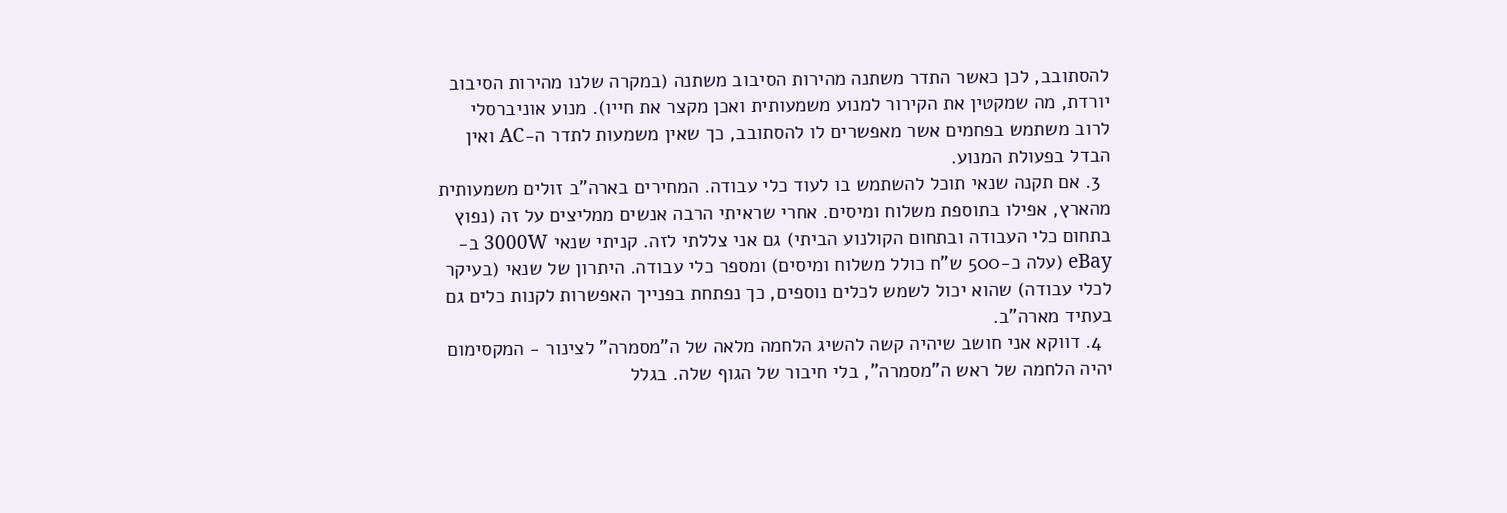להסתובב, לכן כאשר התדר משתנה מהירות הסיבוב משתנה (במקרה שלנו מהירות הסיבוב יורדת, מה שמקטין את הקירור למנוע משמעותית ואכן מקצר את חייו). מנוע אוניברסלי לרוב משתמש בפחמים אשר מאפשרים לו להסתובב, כך שאין משמעות לתדר ה-AC ואין הבדל בפעולת המנוע.
  3. אם תקנה שנאי תוכל להשתמש בו לעוד כלי עבודה. המחירים בארה"ב זולים משמעותית מהארץ, אפילו בתוספת משלוח ומיסים. אחרי שראיתי הרבה אנשים ממליצים על זה (נפוץ בתחום כלי העבודה ובתחום הקולנוע הביתי) גם אני צללתי לזה. קניתי שנאי 3000W ב-eBay (עלה כ-500 ש"ח כולל משלוח ומיסים) ומספר כלי עבודה. היתרון של שנאי (בעיקר לכלי עבודה) שהוא יכול לשמש לכלים נוספים, כך נפתחת בפנייך האפשרות לקנות כלים גם בעתיד מארה"ב.
  4. דווקא אני חושב שיהיה קשה להשיג הלחמה מלאה של ה"מסמרה" לצינור - המקסימום יהיה הלחמה של ראש ה"מסמרה", בלי חיבור של הגוף שלה. בגלל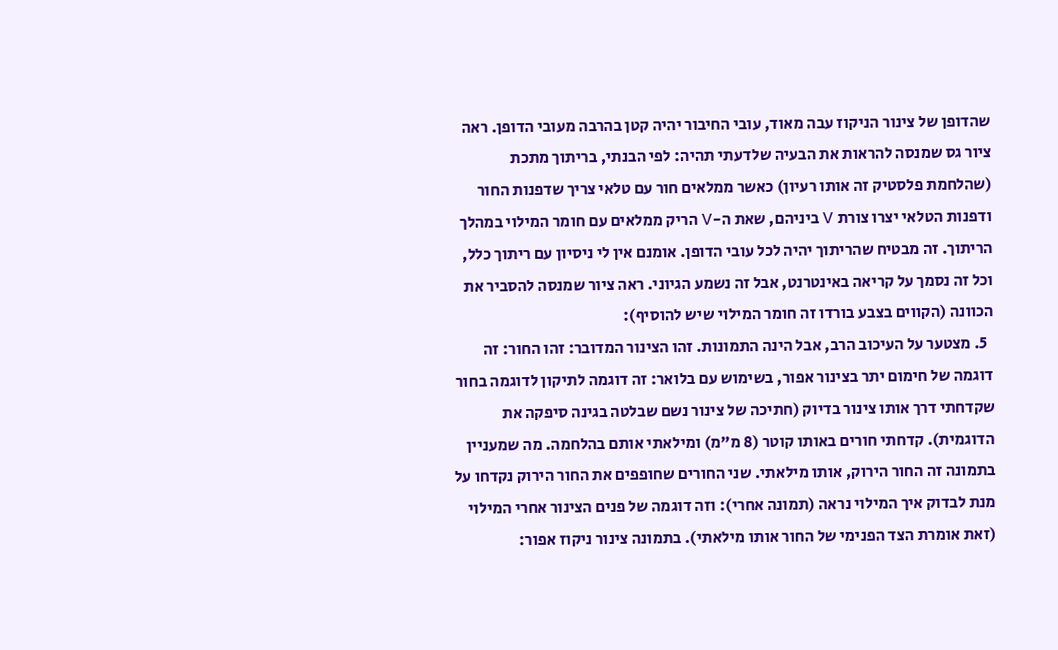שהדופן של צינור הניקוז עבה מאוד, עובי החיבור יהיה קטן בהרבה מעובי הדופן. ראה ציור גס שמנסה להראות את הבעיה שלדעתי תהיה: לפי הבנתי, בריתוך מתכת (שהלחמת פלסטיק זה אותו רעיון) כאשר ממלאים חור עם טלאי צריך שדפנות החור ודפנות הטלאי יצרו צורת V ביניהם, שאת ה-V הריק ממלאים עם חומר המילוי במהלך הריתוך. זה מבטיח שהריתוך יהיה לכל עובי הדופן. אומנם אין לי ניסיון עם ריתוך כלל, וכל זה נסמך על קריאה באינטרנט, אבל זה נשמע הגיוני. ראה ציור שמנסה להסביר את הכוונה (הקווים בצבע בורדו זה חומר המילוי שיש להוסיף):
  5. מצטער על העיכוב הרב, אבל הינה התמונות. זהו הצינור המדובר: זהו החור: זה דוגמה של חימום יתר בצינור אפור, בשימוש עם בלואר: זה דוגמה לתיקון לדוגמה בחור שקדחתי דרך אותו צינור בדיוק (חתיכה של צינור נשם שבלטה בגינה סיפקה את הדוגמית). קדחתי חורים באותו קוטר (8 מ"מ) ומילאתי אותם בהלחמה. מה שמעניין בתמונה זה החור הירוק, אותו מילאתי. שני החורים שחופפים את החור הירוק נקדחו על מנת לבדוק איך המילוי נראה (תמונה אחרי): וזה דוגמה של פנים הצינור אחרי המילוי (זאת אומרת הצד הפנימי של החור אותו מילאתי). בתמונה צינור ניקוז אפור: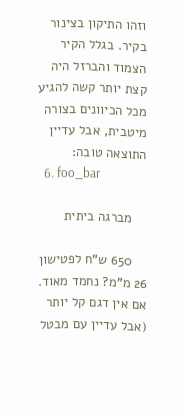וזהו התיקון בצינור בקיר. בגלל הקיר הצמוד והברזל היה קצת יותר קשה להגיע מכל הכיוונים בצורה מיטבית, אבל עדיין התוצאה טובה:
  6. foo_bar

    מברגה ביתית

    650 ש"ח לפטישון 26 מ"מ? נחמד מאוד. אם אין דגם קל יותר (אבל עדיין עם מבטל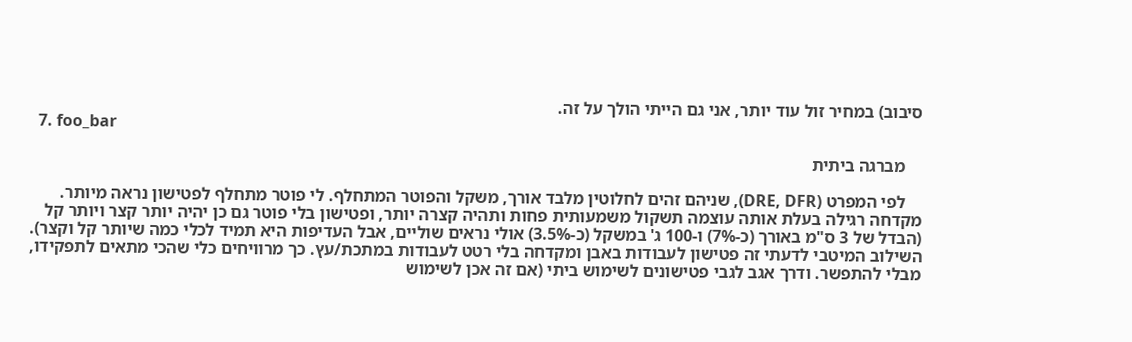סיבוב) במחיר זול עוד יותר, אני גם הייתי הולך על זה.
  7. foo_bar

    מברגה ביתית

    לפי המפרט (DRE, DFR), שניהם זהים לחלוטין מלבד אורך, משקל והפוטר המתחלף. לי פוטר מתחלף לפטישון נראה מיותר. מקדחה רגילה בעלת אותה עוצמה תשקול משמעותית פחות ותהיה קצרה יותר, ופטישון בלי פוטר גם כן יהיה יותר קצר ויותר קל (הבדל של 3 ס"מ באורך (כ-7%) ו-100 ג' במשקל (כ-3.5%) אולי נראים שוליים, אבל העדיפות היא תמיד לכלי כמה שיותר קל וקצר). השילוב המיטבי לדעתי זה פטישון לעבודות באבן ומקדחה בלי רטט לעבודות במתכת/עץ. כך מרוויחים כלי שהכי מתאים לתפקידו, מבלי להתפשר. ודרך אגב לגבי פטישונים לשימוש ביתי (אם זה אכן לשימוש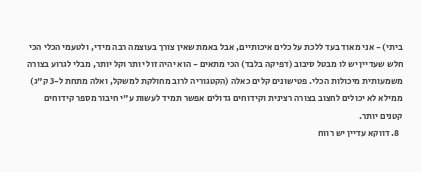ביתי) - אני מאוד בעד ללכת על כלים איכותיים, אבל באמת שאין צורך בעוצמה רבה מידי, ולטעמי הכלי הכי חלש שעדיין יש לו מבטל סיבוב (דפיקה בלבד) הכי מתאים - הוא יהיה זול יותר וקל יותר, מבלי לגרוע בצורה משמעותית מיכולות הכלי. פטישונים קלים כאלה (הקטגוריה לרוב מחולקת למשקל, ואלה מתחת ל-3 ק"ג) ממילא לא יכולים לחצוב בצורה רצינית וקידוחים גדולים אפשר תמיד לעשות ע"י חיבור מספר קידוחים קטנים יותר.
  8. דווקא עדיין יש רווח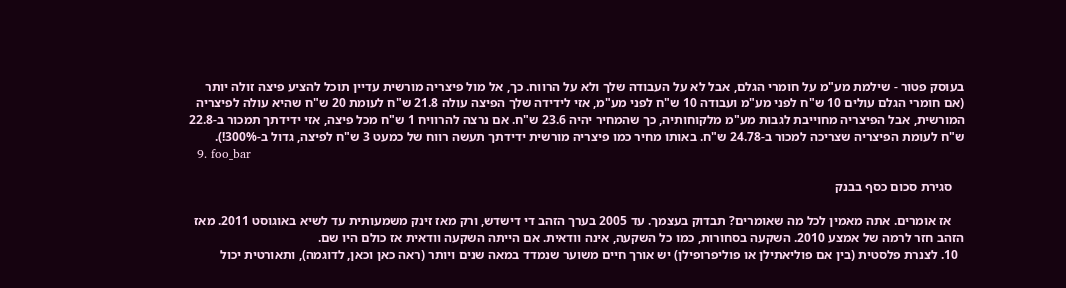בעוסק פטור - שילמת מע"מ על חומרי הגלם, אבל לא על העבודה שלך ולא על הרווח. כך, אל מול פיצריה מורשית עדיין תוכל להציע פיצה זולה יותר (אם חומרי הגלם עולים 10 ש"ח לפני מע"מ ועבודה 10 ש"ח לפני מע"מ, אזי לידידה שלך הפיצה עולה 21.8 ש"ח לעומת 20 ש"ח שהיא עולה לפיצריה המורשית, אבל הפיצריה מחוייבת לגבות מע"מ מלקוחותיה, כך שהמחיר יהיה 23.6 ש"ח. אם נרצה להרוויח 1 ש"ח מכל פיצה, אזי ידידתך תמכור ב-22.8 ש"ח לעומת הפיצריה שצריכה למכור ב-24.78 ש"ח. באותו מחיר כמו פיצריה מורשית ידידתך תעשה רווח של כמעט 3 ש"ח לפיצה, גדול ב-300%!).
  9. foo_bar

    סגירת סכום כסף בבנק

    אז אומרים. אתה מאמין לכל מה שאומרים? תבדוק בעצמך. עד 2005 בערך הזהב די דישדש, ורק מאז זינק משמעותית עד לשיא באוגוסט 2011. מאז הזהב חזר לרמה של אמצע 2010. השקעה בסחורות, כמו כל השקעה, אינה וודאית. אם הייתה השקעה וודאית אז כולם היו שם.
  10. לצנרת פלסטית (בין אם פוליאתילן או פוליפרופילן) יש אורך חיים משוער שנמדד במאה שנים ויותר (ראה כאן וכאן, לדוגמה), ותאורטית יכול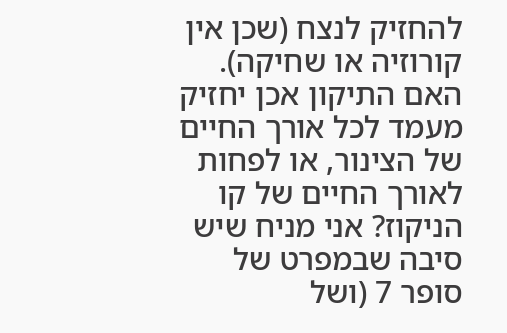להחזיק לנצח (שכן אין קורוזיה או שחיקה). האם התיקון אכן יחזיק מעמד לכל אורך החיים של הצינור, או לפחות לאורך החיים של קו הניקוז? אני מניח שיש סיבה שבמפרט של סופר 7 (ושל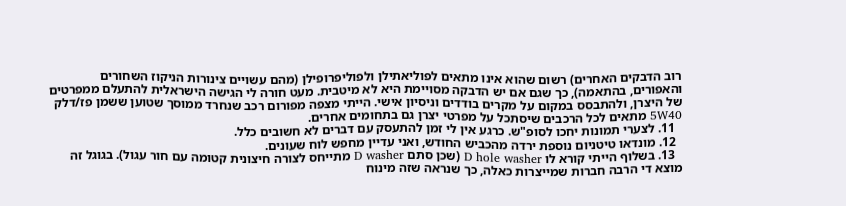רוב הדבקים האחרים) רשום שהוא אינו מתאים לפוליאתילן ולפוליפרופילן (מהם עשויים צינורות הניקוז השחורים והאפורים, בהתאמה), כך שגם אם יש הדבקה מסויימת היא לא מיטבית. מעט חורה לי הגישה הישראלית להתעלם ממפרטים של היצרן, ולהתבסס במקום על מקרים בודדים וניסיון אישי. הייתי מצפה מפורום רכב שנחרד ממוסך שטוען ששמן פז/דלק 5W40 מתאים לכל הרכבים שיסתכל על מפרטי יצרן גם בתחומים אחרים.
  11. לצערי תמונות יחכו לסופ"ש. כרגע אין לי זמן להתעסק עם דברים לא חשובים כלל.
  12. מונדאו טיטניום נוספת ירדה מהכביש החודש, ואני עדיין מחפש לוח שעונים.
  13. בשלוף הייתי קורא לו D hole washer (שכן סתם D washer מתייחס לצורה חיצונית קטומה עם חור עגול). בגוגל זה מוצא די הרבה חברות שמייצרות כאלה, כך שנראה שזה מינוח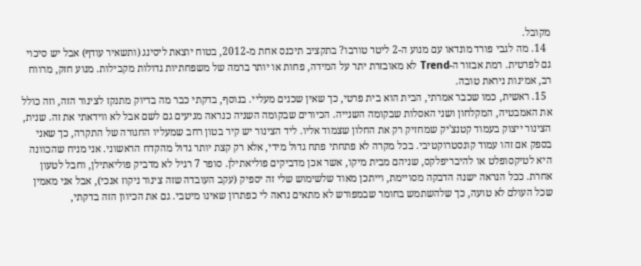מקובל.
  14. מה לגבי פורד מונדאו עם מנוע ה-2 ליטר טורבו? בתקציב תיכנס אחת מ-2012, בטוח יוצאת ליסינג (ותשאיר עודף) אבל יש סיכוי גם לפרטית. רמת אבזור ה-Trend לא מאובזרת יתר על המידה, פחות או יותר ברמה של משפחתיות גדולות מקבילות. מנוע חזק, מרווח רב, אמינות ניראת טובה.
  15. ראשית, כמו שכבר אמרתי, הבית הוא בית פרטי, כך שאין שכנים מעליי. בנוסף, בדקתי כבר מה בדיוק מתנקז לצינור הזה, וזה כולל את האמבטיה, המקלחון ושני האסלות שבקומה השנייה. הכיורים שבקומה השניה כנראה מגיעים גם לשם אבל לא ווידאתי את זה. שנית, הצינור ייצוק בעמוד קטנצ'יק שמחזיק רק את החלון שצמוד אליו. ליד הצינור יש קיר בטון רחב שמעליו החגורה של התקרה, כך שאני בספק אם זהו עמוד קונסטרוקטיבי. בכל מקרה לא פתחתי פתח גדול מידי, אלא רק קצת יותר גדול מהקדח הראשוני. אני מניח שהכוונה היא לטיקסופלט או להיבריפלקס, שניהם מבית מיקו, אשר אכן מדביקים פוליאתילן. סופר 7 רגיל לא מדביק פוליאתילן, וחבל לטעון אחרת. ככל הנראה ישנה הדבקה מסויימת, וייתכן מאוד שלשימוש שלי זה יספיק (עקב העובדה שזה צינור ניקוז אנכי), אבל אני מאמין שכל העולם לא טועה, כך שלהשתמש בחומר שבמפורש לא מתאים נראה לי כפתרון שאינו מיטבי. גם את הכיוון הזה בדקתי,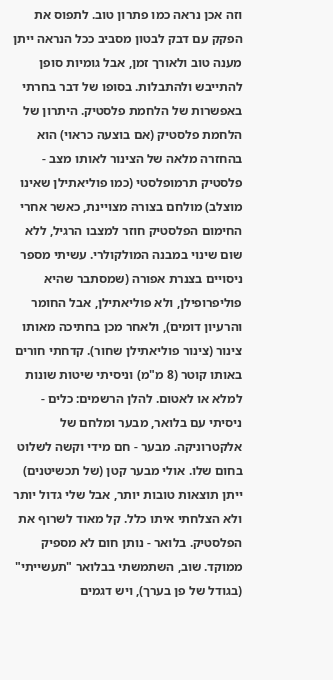וזה אכן נראה כמו פתרון טוב. לתפוס את הפקק עם דבק לבטון מסביב ככל הנראה ייתן מענה טוב ולאורך זמן, אבל גומיות סופן להתייבש ולהתבלות. בסופו של דבר בחרתי באפשרות של הלחמת פלסטיק. היתרון של הלחמת פלסטיק (אם בוצעה כראוי) הוא בהחזרה מלאה של הצינור לאותו מצב - פלסטיק תרמופלסטי (כמו פוליאתילן שאינו מוצלב) מולחם בצורה מצויינת, כאשר אחרי החימום הפלסטיק חוזר למצבו הרגיל, ללא שום שינוי במבנה המולקולרי. עשיתי מספר ניסויים בצנרת אפורה (שמסתבר שהיא פוליפרופילן, ולא פוליאתילן, אבל החומר והרעיון דומים), ולאחר מכן בחתיכה מאותו צינור (צינור פוליאתילן שחור). קדחתי חורים באותו קוטר (8 מ"מ) וניסיתי שיטות שונות למלא או לאטום. להלן הרשמים: כלים - ניסיתי עם בלואר, מבער ומלחם של אלקטרוניקה. מבער - חם מידי וקשה לשלוט בחום שלו. אולי מבער קטן (של תכשיטנים) ייתן תוצאות טובות יותר, אבל שלי גדול יותר ולא הצלחתי איתו כלל. קל מאוד לשרוף את הפלסטיק. בלואר - נותן חום לא מספיק ממוקד. שוב, השתמשתי בבלואר "תעשייתי" (בגודל של פן בערך), ויש דגמים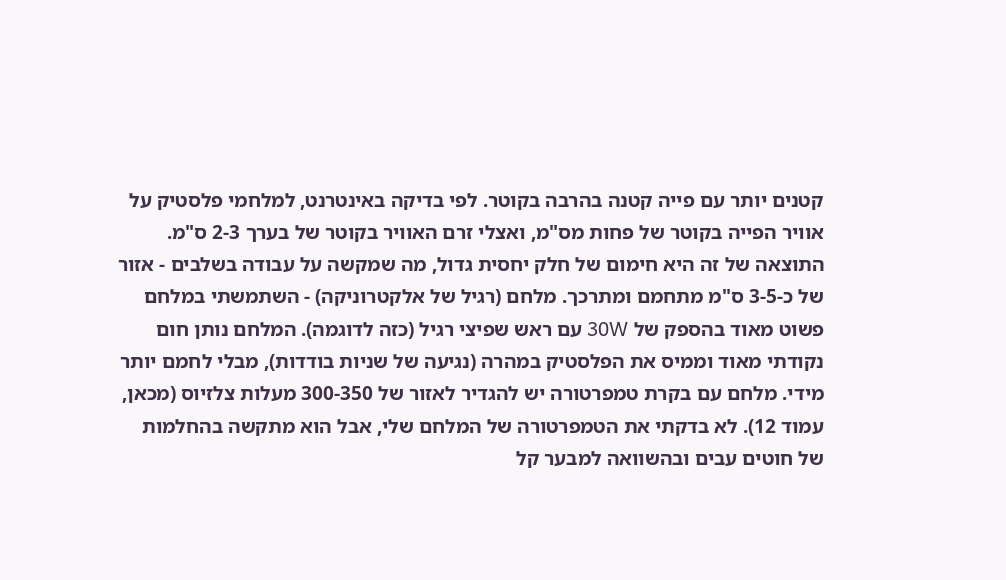קטנים יותר עם פייה קטנה בהרבה בקוטר. לפי בדיקה באינטרנט, למלחמי פלסטיק על אוויר הפייה בקוטר של פחות מס"מ, ואצלי זרם האוויר בקוטר של בערך 2-3 ס"מ. התוצאה של זה היא חימום של חלק יחסית גדול, מה שמקשה על עבודה בשלבים - אזור של כ-3-5 ס"מ מתחמם ומתרכך. מלחם (רגיל של אלקטרוניקה) - השתמשתי במלחם פשוט מאוד בהספק של 30W עם ראש שפיצי רגיל (כזה לדוגמה). המלחם נותן חום נקודתי מאוד וממיס את הפלסטיק במהרה (נגיעה של שניות בודדות), מבלי לחמם יותר מידי. מלחם עם בקרת טמפרטורה יש להגדיר לאזור של 300-350 מעלות צלזיוס (מכאן, עמוד 12). לא בדקתי את הטמפרטורה של המלחם שלי, אבל הוא מתקשה בהחלמות של חוטים עבים ובהשוואה למבער קל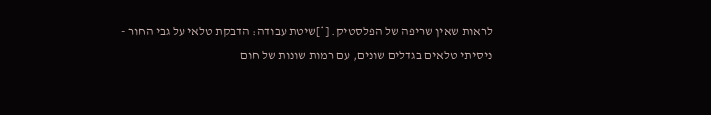לראות שאין שריפה של הפלסטיק. [*]שיטת עבודה: הדבקת טלאי על גבי החור - ניסיתי טלאים בגדלים שונים, עם רמות שונות של חום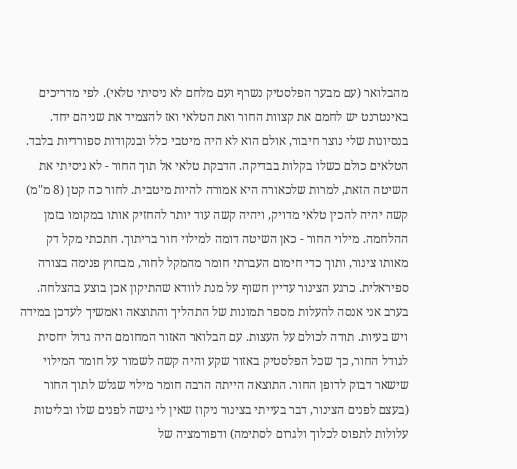מהבלואר (עם מבער הפלסטיק נשרף ועם מלחם לא ניסיתי טלאי). לפי מדריכים באינטרנט יש לחמם את קצוות החור ואת הטלאי ואז להצמיד את שניהם יחד. בנסיונות שלי נוצר חיבור, אולם הוא לא היה מיטבי כלל ובנקודות ספורדיות בלבד. הטלאים כולם כשלו בקלות בבדיקה. הדבקת טלאי אל תוך החור - לא ניסיתי את השיטה הזאת, למרות שלכאורה היא אמורה להיות מיטבית. לחור כה קטן (8 מ"מ) קשה יהיה להכין טלאי מדויק, ויהיה קשה עוד יותר להחזיק אותו במקומו בזמן ההלחמה. מילוי החור - כאן השיטה דומה למילוי חור בריתוך. חתכתי מקל דק מאותו צינור, ותוך כדי חימום העברתי חומר מהמקל לחור, מבחוץ פנימה בצורה ספיראלית. כרגע הצינור עדיין חשוף על מנת לוודא שהתיקון אכן בוצע בהצלחה. בערב אני אנסה להעלות מספר תמונות של התהליך והתוצאה ואמשיך לעדכן במידה ויש בעיות. תודה לכולם על העצות. עם הבלואר האזור המחומם היה גדול יחסית לגודל החור, כך שכל הפלסטיק באזור שקע והיה קשה לשמור על חומר המילוי שישאר דבוק לדופן החור. התוצאה הייתה הרבה חומר מילוי שגלש לתוך החור (בעצם לפנים הצינור, דבר בעייתי בצינור ניקוז שאין לי גישה לפנים שלו ובליטות עלולות לתפוס לכלוך ולגרום לסתימה) ודפורמציה של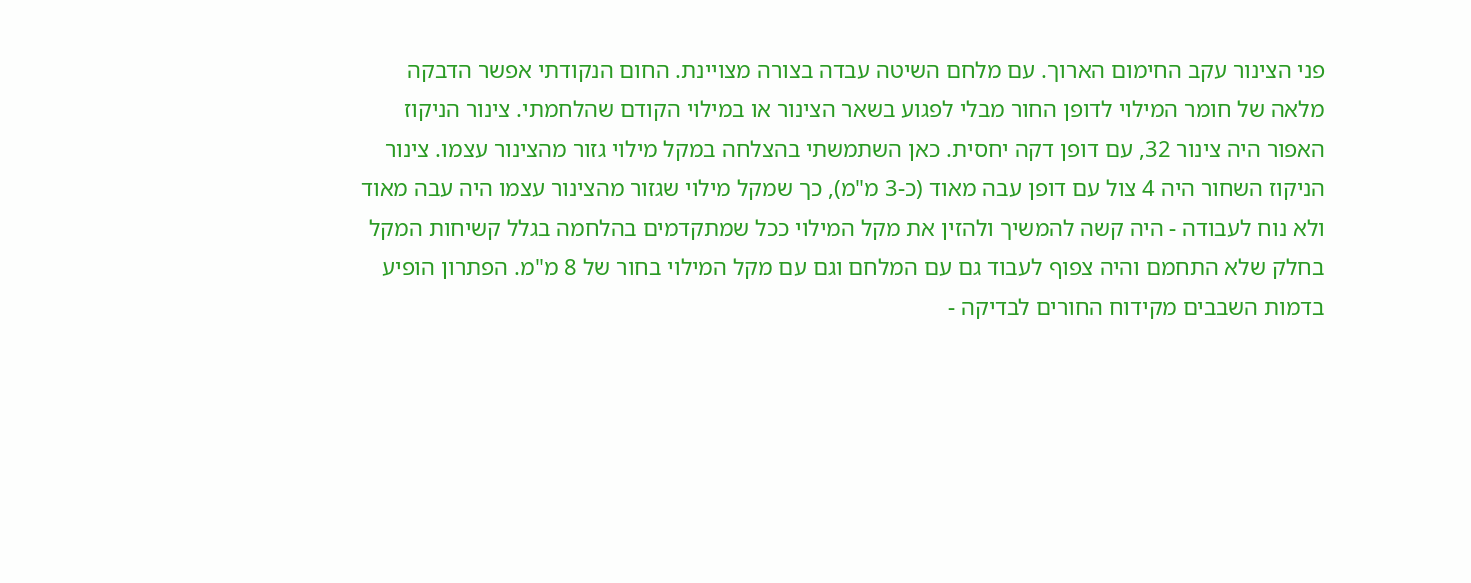פני הצינור עקב החימום הארוך. עם מלחם השיטה עבדה בצורה מצויינת. החום הנקודתי אפשר הדבקה מלאה של חומר המילוי לדופן החור מבלי לפגוע בשאר הצינור או במילוי הקודם שהלחמתי. צינור הניקוז האפור היה צינור 32, עם דופן דקה יחסית. כאן השתמשתי בהצלחה במקל מילוי גזור מהצינור עצמו. צינור הניקוז השחור היה 4 צול עם דופן עבה מאוד (כ-3 מ"מ), כך שמקל מילוי שגזור מהצינור עצמו היה עבה מאוד ולא נוח לעבודה - היה קשה להמשיך ולהזין את מקל המילוי ככל שמתקדמים בהלחמה בגלל קשיחות המקל בחלק שלא התחמם והיה צפוף לעבוד גם עם המלחם וגם עם מקל המילוי בחור של 8 מ"מ. הפתרון הופיע בדמות השבבים מקידוח החורים לבדיקה -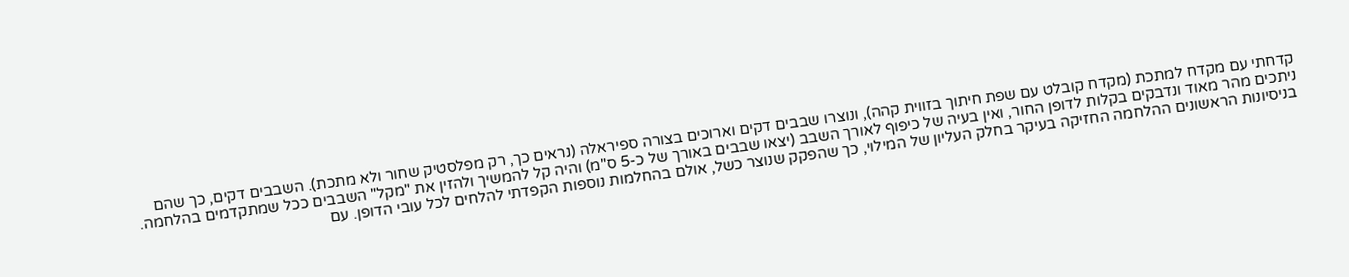קדחתי עם מקדח למתכת (מקדח קובלט עם שפת חיתוך בזווית קהה), ונוצרו שבבים דקים וארוכים בצורה ספיראלה (נראים כך, רק מפלסטיק שחור ולא מתכת). השבבים דקים, כך שהם ניתכים מהר מאוד ונדבקים בקלות לדופן החור, ואין בעיה של כיפוף לאורך השבב (יצאו שבבים באורך של כ-5 ס"מ) והיה קל להמשיך ולהזין את "מקל" השבבים ככל שמתקדמים בהלחמה. בניסיונות הראשונים ההלחמה החזיקה בעיקר בחלק העליון של המילוי, כך שהפקק שנוצר כשל, אולם בהחלמות נוספות הקפדתי להלחים לכל עובי הדופן. עם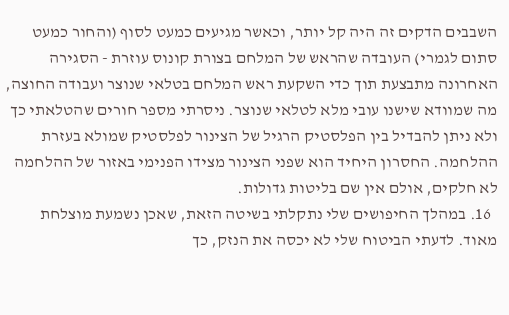השבבים הדקים זה היה קל יותר, וכאשר מגיעים כמעט לסוף (והחור כמעט סתום לגמרי) העובדה שהראש של המלחם בצורת קונוס עוזרת - הסגירה האחרונה מתבצעת תוך כדי השקעת ראש המלחם בטלאי שנוצר ועבודה החוצה, מה שמוודא שישנו עובי מלא לטלאי שנוצר. ניסרתי מספר חורים שהטלאתי כך ולא ניתן להבדיל בין הפלסטיק הרגיל של הצינור לפלסטיק שמולא בעזרת ההלחמה. החסרון היחיד הוא שפני הצינור מצידו הפנימי באזור של ההלחמה לא חלקים, אולם אין שם בליטות גדולות.
  16. במהלך החיפושים שלי נתקלתי בשיטה הזאת, שאכן נשמעת מוצלחת מאוד. לדעתי הביטוח שלי לא יכסה את הנזק, כך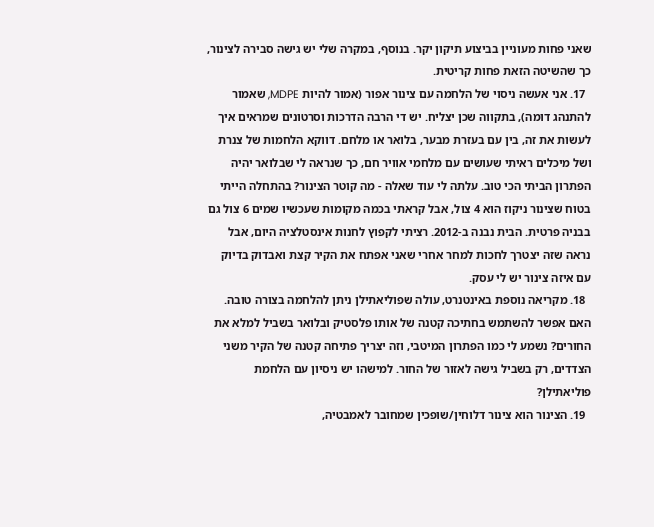שאני פחות מעוניין בביצוע תיקון יקר. בנוסף, במקרה שלי יש גישה סבירה לצינור, כך שהשיטה הזאת פחות קריטית.
  17. אני אעשה ניסוי של הלחמה עם צינור אפור (אמור להיות MDPE, שאמור להתנהג דומה), בתקווה שכן יצליח. יש די הרבה הדרכות וסרטונים שמראים איך לעשות את זה, בין עם בעזרת מבער, בלואר או מלחם. דווקא הלחמות של צנרת ושל מיכלים ראיתי שעושים עם מלחמי אוויר חם, כך שנראה לי שבלואר יהיה הפתרון הביתי הכי טוב. עלתה לי עוד שאלה - מה קוטר הצינור? בהתחלה הייתי בטוח שצינור ניקוז הוא 4 צול, אבל קראתי בכמה מקומות שעכשיו שמים 6 צול גם בבניה פרטית. הבית נבנה ב-2012. רציתי לקפוץ לחנות אינסטלציה היום, אבל נראה שזה יצטרך לחכות למחר אחרי שאני אפתח את הקיר קצת ואבדוק בדיוק עם איזה צינור יש לי עסק.
  18. מקריאה נוספת באינטנרט, עולה שפוליאתילן ניתן להלחמה בצורה טובה. האם אפשר להשתמש בחתיכה קטנה של אותו פלסטיק ובלואר בשביל למלא את החורים? נשמע לי כמו הפתרון המיטבי, וזה יצריך פתיחה קטנה של הקיר משני הצדדים, רק בשביל גישה לאזור של החור. למישהו יש ניסיון עם הלחמת פוליאתילן?
  19. הצינור הוא צינור דלוחין/שופכין שמחובר לאמבטיה,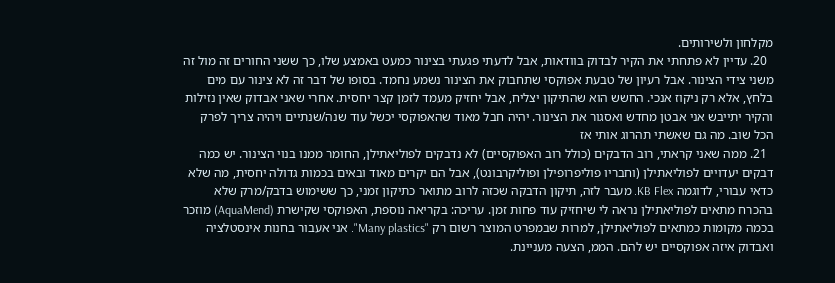מקלחון ולשירותים.
  20. עדיין לא פתחתי את הקיר לבדוק בוודאות, אבל לדעתי פגעתי בצינור כמעט באמצע שלו, כך ששני החורים זה מול זה משני צידי הצינור. אבל רעיון של טבעת אפוקסי שתחבוק את הצינור נשמע נחמד. בסופו של דבר זה לא צינור עם מים בלחץ, אלא רק ניקוז אנכי. החשש הוא שהתיקון יצליח, אבל יחזיק מעמד לזמן קצר יחסית. אחרי שאני אבדוק שאין נזילות והקיר יתייבש אני אבטן מחדש ואסגור את הצינור. יהיה חבל מאוד שהאפוקסי יכשל עוד שנה/שנתיים ויהיה צריך לפרק הכל שוב. מה גם שאשתי תהרוג אותי אז
  21. ממה שאני קראתי, רוב הדבקים (כולל רוב האפוקסיים) לא נדבקים לפוליאתילן, החומר ממנו בנוי הצינור. יש כמה דבקים יעדויים לפוליאתילן (וחבריו פוליפרופילן ופוליקרבונט), אבל הם יקרים מאוד ובאים בכמות גדולה יחסית, מה שלא כדאי עבורי, לדוגמה KB Flex. מעבר לזה, תיקון הדבקה שכזה לרוב מתואר כתיקון זמני, כך ששימוש בדבק/מרק שלא בהכרח מתאים לפוליאתילן נראה לי שיחזיק עוד פחות זמן. עריכה: בקריאה נוספת, האפוקסי שקישרת (AquaMend) מוזכר בכמה מקומות כמתאים לפוליאתילן, למרות שבמפרט המוצר רשום רק "Many plastics". אני אעבור בחנות אינסטלציה ואבדוק איזה אפוקסיים יש להם. הממ, הצעה מעניינת.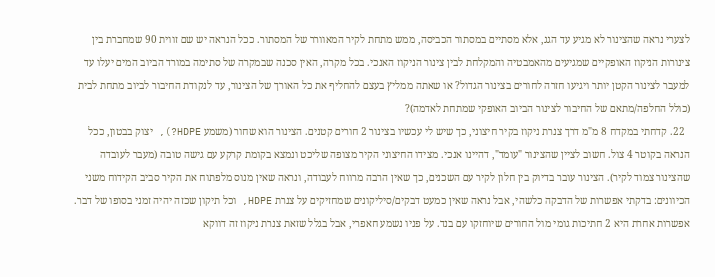לצערי נראה שהצינור לא מגיע עד הגג, אלא מסתיים במסתור הכביסה, ממש מתחת לקיר המאוורר של המסתור. ככל הנראה יש שם זווית 90 שמחברת בין צינורות הניקוז האופקיים שמגיעים מהאמבטיה והמקלחת לבין צינור הניקוז האנכי. בכל מקרה, האין סכנה שבמקרה של סתימה במורד הביוב המים יעלו עד למעבר לצינור הקטן יותר ויגיעו חזרה לחורים בצינור הגדול? או שאתה ממליץ בעצם להחליף את כל האורך של הצינור, עד לנקודת החיבור לביוב מתחת לבית (כולל החלפה/מתאם של החיבור לצינור הביוב האופקי שמתחת לאדמה)?
  22. קדחתי במקדח 8 מ"מ דרך צנרת ניקוז בקיר חיצוני, כך שיש לי עכשיו בצינור 2 חורים קטנים. הצינור הוא שחור (משמע HDPE?), יצוק בבטון, ככל הנראה בקוטר 4 צול. חשוב לציין שהצינור "עומד", דהיינו אנכי. מצידו החיצוני הקיר מצופה שליכט ונמצא בקומת קרקע עם גישה טובה (מעבר לעובדה שהצינור צמוד לקיר). הצינור עובר בדיוק בין חלון לקיר עם השכנים, כך שאין הרבה מרווח לעבודה, ונראה שאין מנוס מלפתוח את הקיר סביב הקידוח משני הכיוונים: בדקתי אפשרות של הדבקה כלשהי, אבל נראה שאין כמעט דבקים/סיליקונים שמחזיקים על צנרת HDPE, וכל תיקון שכזה יהיה זמני בסופו של דבר. אפשרות אחרת היא 2 חתיכות גומי מול החורים שיוחזקו עם בנד. על פניו נשמע חאפרי, אבל בגלל שזאת צנרת ניקוז זה דווקא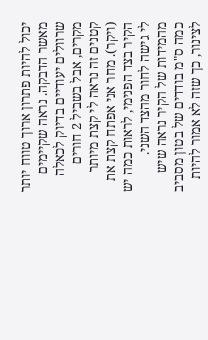יכול להיות פתרון ארוך טווח יותר מאשר הדבקה. נראה שקיימים שרוולים יעודיים בדיוק לכאלה מקרים, אבל בשביל 2 חורים קטנים זה נראה לי קצת מיותר (ויקר). מחר אני אפתח קצת את הקיר בצד הפנימי, לראות כמה יש לי גישה לחור מהצד השני. מהמידות של הקיר נראה שיש כמה ס"מ בודדים של בטון מסביב לצינור, כך שזה לא אמור להיות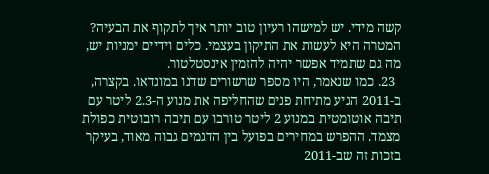קשה מידי. יש למישהו רעיון טוב יותר איך לתקוף את הבעיה? המטרה היא לעשות את התיקון בעצמי. כלים וידיים ימניות יש, מה גם שתמיד אפשר יהיה להזמין אינסטלטור.
  23. כמו שנאמר, היו מספר שרשורים שדנו במונדאו. בקצרה, ב-2011 הגיע מתיחת פנים שהחליפה את מנוע ה-2.3 ליטר עם תיבה אוטומטית במנוע 2 ליטר טורבו עם תיבה רובוטית כפולת מצמד. ההפרש במחירים בפועל בין הדגמים גבוה מאוד, בעיקר בזכות זה שב-2011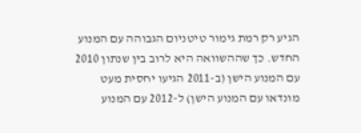הגיע רק רמת גימור טיטניום הגבוהה עם המנוע החדש. כך שההשוואה היא לרוב בין שנתון 2010 עם המנוע הישן (ב-2011 הגיעו יחסית מעט מונדאו עם המנוע הישן) ל-2012 עם המנוע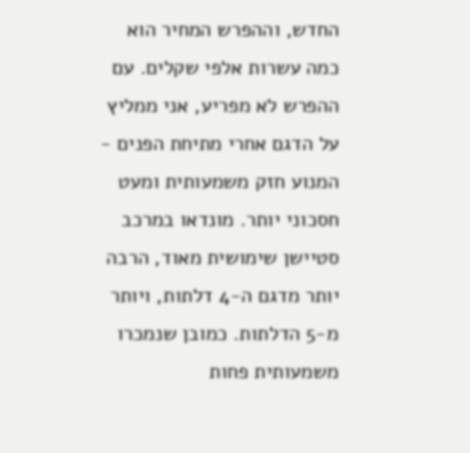החדש, וההפרש המחיר הוא כמה עשרות אלפי שקלים. עם ההפרש לא מפריע, אני ממליץ על הדגם אחרי מתיחת הפנים - המנוע חזק משמעותית ומעט חסכוני יותר. מונדאו במרכב סטיישן שימושית מאוד, הרבה יותר מדגם ה-4 דלתות, ויותר מ-5 הדלתות. כמובן שנמכרו משמעותית פחות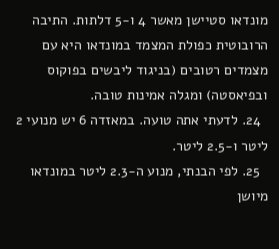מונדאו סטיישן מאשר 4 ו-5 דלתות. התיבה הרובוטית כפולת המצמד במונדאו היא עם מצמדים רטובים (בניגוד ליבשים בפוקוס ובפיאסטה) ומגלה אמינות טובה.
  24. לדעתי אתה טועה. במאזדה 6 יש מנועי 2 ליטר ו-2.5 ליטר.
  25. לפי הבנתי, מנוע ה-2.3 ליטר במונדאו מיושן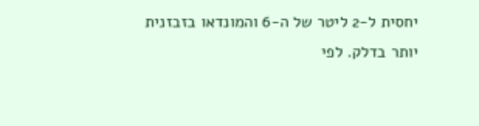יחסית ל-2 ליטר של ה-6 והמונדאו בזבזנית יותר בדלק. לפי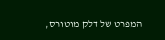המפרט של דלק מוטורס,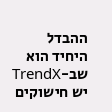ההבדל היחיד הוא שב-TrendX יש חישוקים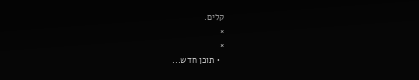קלים.
×
×
  • תוכן חדש...